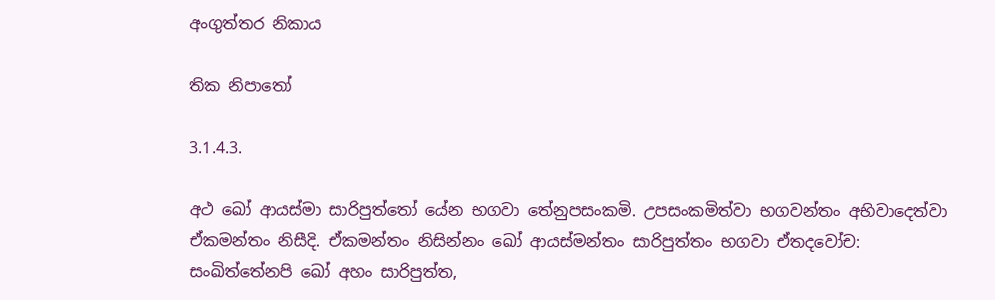අංගුත්තර නිකාය

තික නිපාතෝ

3.1.4.3.

අථ ඛෝ ආයස්මා සාරිපුත්තෝ යේන භගවා තේනුපසංකමි. උපසංකමිත්වා භගවන්තං අභිවාදෙත්වා ඒකමන්තං නිසීදි. ඒකමන්තං නිසින්නං ඛෝ ආයස්මන්තං සාරිපුත්තං භගවා ඒතදවෝච: සංඛිත්තේනපි ඛෝ අහං සාරිපුත්ත,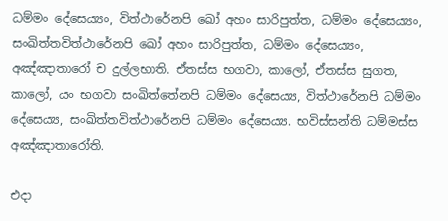ධම්මං දේසෙය්‍යං, විත්ථාරේනපි ඛෝ අහං සාරිපුත්ත, ධම්මං දේසෙය්‍යං, සංඛිත්තවිත්ථාරේනපි ඛෝ අහං සාරිපුත්ත, ධම්මං දේසෙය්‍යං, අඤ්ඤාතාරෝ ච දුල්ලභාති. ඒතස්ස භගවා, කාලෝ, ඒතස්ස සුගත, කාලෝ, යං භගවා සංඛිත්තේනපි ධම්මං දේසෙය්‍ය, විත්ථාරේනපි ධම්මං දේසෙය්‍ය, සංඛිත්තවිත්ථාරේනපි ධම්මං දේසෙය්‍ය. භවිස්සන්ති ධම්මස්ස අඤ්ඤාතාරෝති.

එදා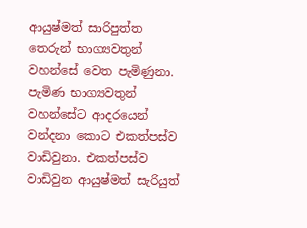ආයුෂ්මත් සාරිපුත්ත තෙරුන් භාග්‍යවතුන් වහන්සේ වෙත පැමිණුනා. පැමිණ භාග්‍යවතුන් වහන්සේට ආදරයෙන් වන්දනා කොට එකත්පස්ව වාඩිවුනා. එකත්පස්ව වාඩිවුන ආයුෂ්මත් සැරියුත්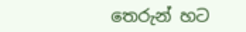තෙරුන් හට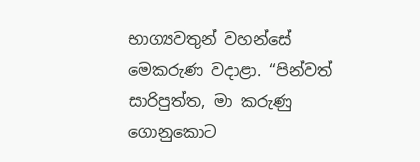භාග්‍යවතුන් වහන්සේ මෙකරුණ වදාළා. “පින්වත් සාරිපුත්ත, මා කරුණු ගොනුකොට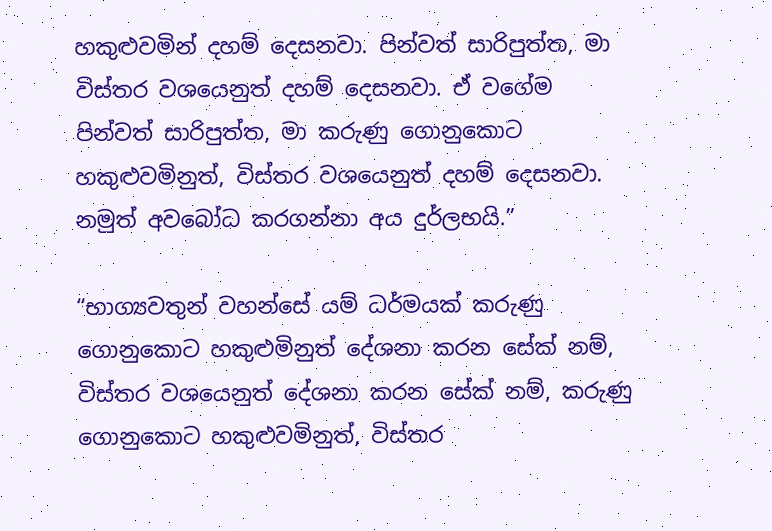හකුළුවමින් දහම් දෙසනවා. පින්වත් සාරිපුත්ත, මා විස්තර වශයෙනුත් දහම් දෙසනවා. ඒ වගේම පින්වත් සාරිපුත්ත, මා කරුණු ගොනුකොට හකුළුවමිනුත්, විස්තර වශයෙනුත් දහම් දෙසනවා. නමුත් අවබෝධ කරගන්නා අය දුර්ලභයි.”

“භාග්‍යවතුන් වහන්සේ යම් ධර්මයක් කරුණු ගොනුකොට හකුළුමිනුත් දේශනා කරන සේක් නම්, විස්තර වශයෙනුත් දේශනා කරන සේක් නම්, කරුණු ගොනුකොට හකුළුවමිනුත්, විස්තර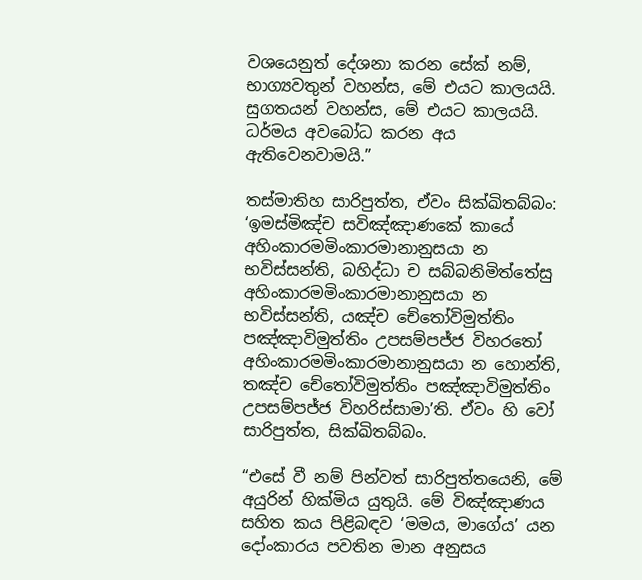වශයෙනුත් දේශනා කරන සේක් නම්, භාග්‍යවතුන් වහන්ස, මේ එයට කාලයයි. සුගතයන් වහන්ස, මේ එයට කාලයයි. ධර්මය අවබෝධ කරන අය ඇතිවෙනවාමයි.”

තස්මාතිහ සාරිපුත්ත, ඒවං සික්ඛිතබ්බං: ‘ඉමස්මිඤ්ච සවිඤ්ඤාණකේ කායේ අහිංකාරමමිංකාරමානානුසයා න භවිස්සන්ති, බහිද්ධා ච සබ්බනිමිත්තේසු අහිංකාරමමිංකාරමානානුසයා න භවිස්සන්ති, යඤ්ච චේතෝවිමුත්තිං පඤ්ඤාවිමුත්තිං උපසම්පජ්ජ විහරතෝ අහිංකාරමමිංකාරමානානුසයා න හොන්ති, තඤ්ච චේතෝවිමුත්තිං පඤ්ඤාවිමුත්තිං උපසම්පජ්ජ විහරිස්සාමා’ති. ඒවං හි වෝ සාරිපුත්ත, සික්ඛිතබ්බං.

“එසේ වී නම් පින්වත් සාරිපුත්තයෙනි, මේ අයුරින් හික්මිය යුතුයි. මේ විඤ්ඤාණය සහිත කය පිළිබඳව ‘මමය, මාගේය’ යන දෝංකාරය පවතින මාන අනුසය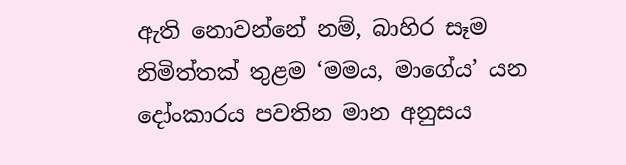ඇති නොවන්නේ නම්, බාහිර සෑම නිමිත්තක් තුළම ‘මමය, මාගේය’ යන දෝංකාරය පවතින මාන අනුසය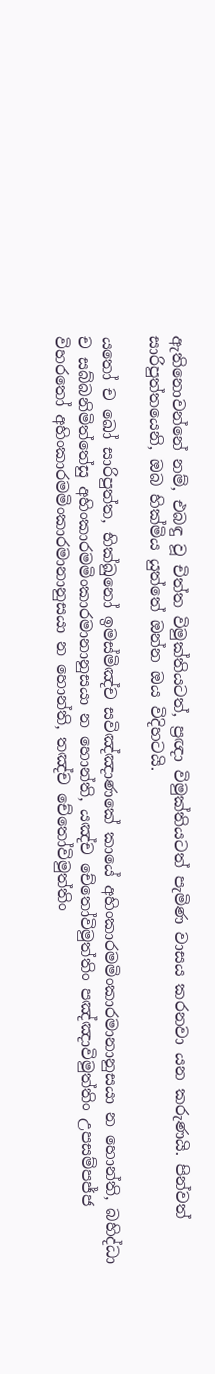ඇතිනොවන්නේ නම්, එබඳු වූ චිත්ත විමුක්තියටත්, ප්‍රඥා විමුක්තියටත් පැමිණ වාසය කරනවා යන කරුණයි. පින්වත් සාරිපුත්තයෙනි, ඔබ හික්මිය යුත්තේ ඔන්න ඔය විදිහටයි.

යතෝ ච ඛෝ සාරිපුත්ත, භික්ඛුනෝ ඉමස්මිඤ්ච සවිඤ්ඤාණකේ කායේ අහිංකාරමමිංකාරමානානුසයා න හොන්ති, බහිද්ධා ච සබ්බනිමිත්තේසු අහිංකාරමමිංකාරමානානුසයා න හොන්ති, යඤ්ච චේතෝවිමුත්තිං පඤ්ඤාවිමුත්තිං උපසම්පජ්ජ විහරතෝ අහිංකාරමමිංකාරමානානුසයා න හොන්ති, තඤ්ච චේතෝවිමුත්තිං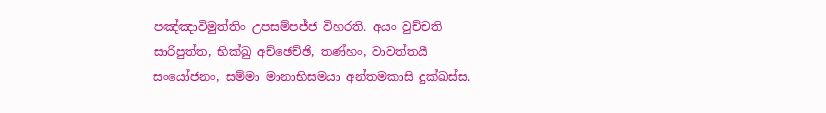පඤ්ඤාවිමුත්තිං උපසම්පජ්ජ විහරති. අයං වුච්චති සාරිපුත්ත, භික්ඛු අච්ඡෙච්ඡි, තණ්හං, වාවත්තයී සංයෝජනං, සම්මා මානාභිසමයා අන්තමකාසි දුක්ඛස්ස.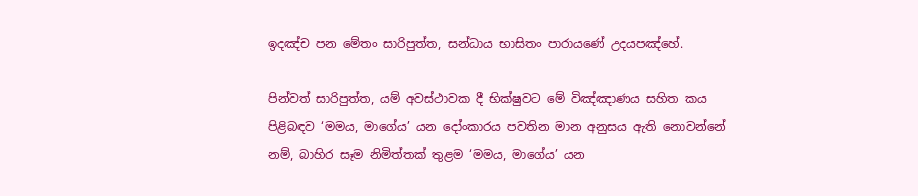ඉදඤ්ච පන මේතං සාරිපුත්ත, සන්ධාය භාසිතං පාරායණේ උදයපඤ්හේ.

පින්වත් සාරිපුත්ත, යම් අවස්ථාවක දී භික්ෂුවට මේ විඤ්ඤාණය සහිත කය පිළිබඳව ‘මමය, මාගේය’ යන දෝංකාරය පවතින මාන අනුසය ඇති නොවන්නේ නම්, බාහිර සෑම නිමිත්තක් තුළම ‘මමය, මාගේය’ යන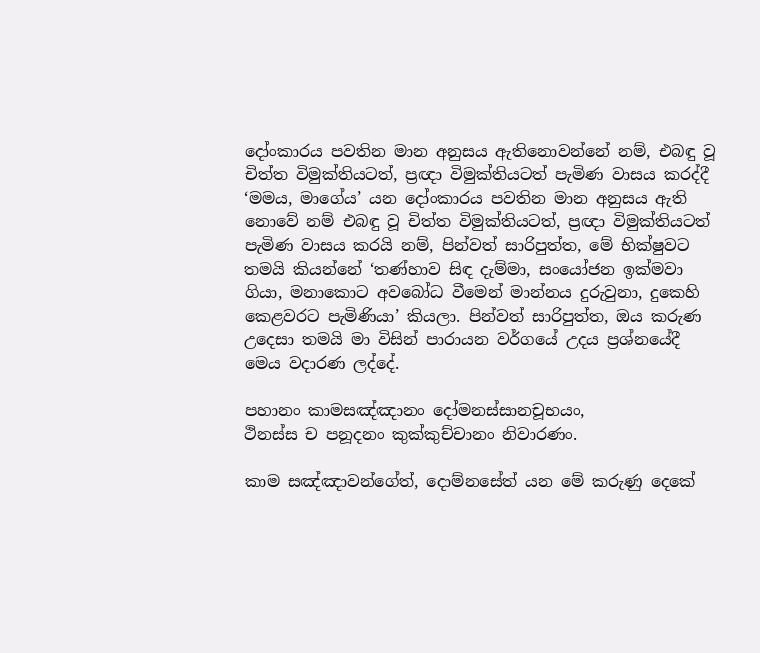දෝංකාරය පවතින මාන අනුසය ඇතිනොවන්නේ නම්, එබඳු වූ චිත්ත විමුක්තියටත්, ප්‍රඥා විමුක්තියටත් පැමිණ වාසය කරද්දී ‘මමය, මාගේය’ යන දෝංකාරය පවතින මාන අනුසය ඇති නොවේ නම් එබඳු වූ චිත්ත විමුක්තියටත්, ප්‍රඥා විමුක්තියටත් පැමිණ වාසය කරයි නම්, පින්වත් සාරිපුත්ත, මේ භික්ෂුවට තමයි කියන්නේ ‘තණ්හාව සිඳ දැම්මා, සංයෝජන ඉක්මවා ගියා, මනාකොට අවබෝධ වීමෙන් මාන්නය දුරුවුනා, දුකෙහි කෙළවරට පැමිණියා’ කියලා. පින්වත් සාරිපුත්ත, ඔය කරුණ උදෙසා තමයි මා විසින් පාරායන වර්ගයේ උදය ප්‍රශ්නයේදී මෙය වදාරණ ලද්දේ.

පහානං කාමසඤ්ඤානං දෝමනස්සානචූභයං,
ථිනස්ස ච පනූදනං කුක්කුච්චානං නිවාරණං.

කාම සඤ්ඤාවන්ගේත්, දොම්නසේත් යන මේ කරුණු දෙකේ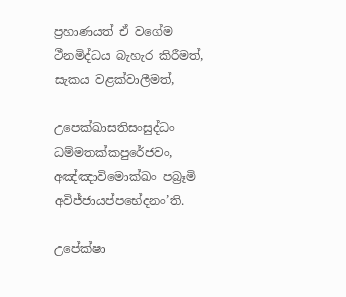ප්‍රහාණයත් ඒ වගේම ථීනමිද්ධය බැහැර කිරීමත්, සැකය වළක්වාලීමත්,

උපෙක්ඛාසතිසංසුද්ධං ධම්මතක්කපුරේජවං,
අඤ්ඤාවිමොක්ඛං පබ්‍රෑමි අවිජ්ජායප්පභේදනං’ති.

උපේක්ෂා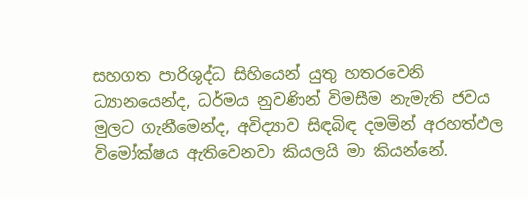සහගත පාරිශුද්ධ සිහියෙන් යුතු හතරවෙනි ධ්‍යානයෙන්ද, ධර්මය නුවණින් විමසීම නැමැති ජවය මුලට ගැනීමෙන්ද, අවිද්‍යාව සිඳබිඳ දමමින් අරහත්ඵල විමෝක්ෂය ඇතිවෙනවා කියලයි මා කියන්නේ.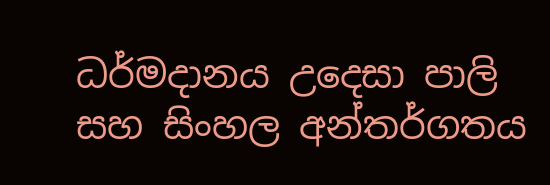ධර්මදානය උදෙසා පාලි සහ සිංහල අන්තර්ගතය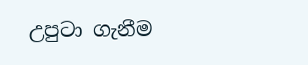උපුටා ගැනීම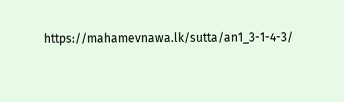https://mahamevnawa.lk/sutta/an1_3-1-4-3/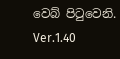වෙබ් පිටුවෙනි.
Ver.1.40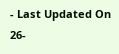- Last Updated On 26-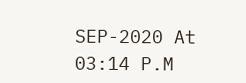SEP-2020 At 03:14 P.M